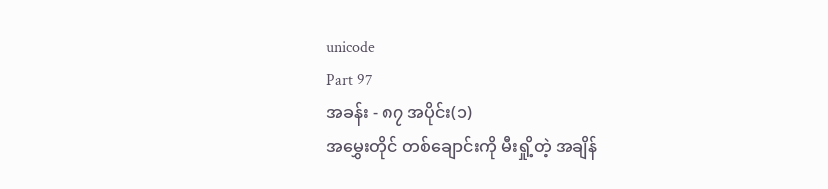unicode
Part 97
အခန်း - ၈၇ အပိုင်း(၁)
အမွှေးတိုင် တစ်ချောင်းကို မီးရှို့တဲ့ အချိန်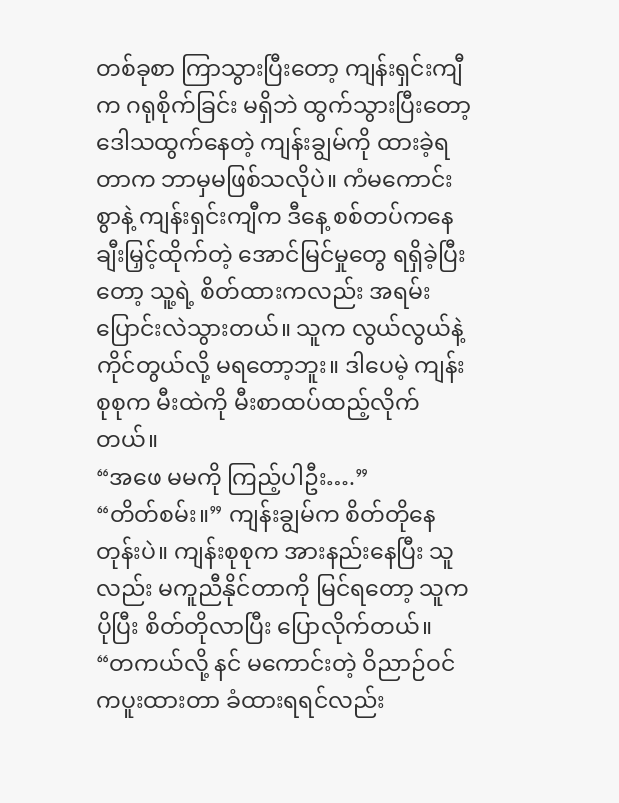တစ်ခုစာ ကြာသွားပြီးတော့ ကျန်းရှင်းကျီက ဂရုစိုက်ခြင်း မရှိဘဲ ထွက်သွားပြီးတော့ ဒေါသထွက်နေတဲ့ ကျန်းချွမ်ကို ထားခဲ့ရတာက ဘာမှမဖြစ်သလိုပဲ။ ကံမကောင်းစွာနဲ့ ကျန်းရှင်းကျီက ဒီနေ့ စစ်တပ်ကနေ ချီးမြှင့်ထိုက်တဲ့ အောင်မြင်မှုတွေ ရရှိခဲ့ပြီးတော့ သူ့ရဲ့ စိတ်ထားကလည်း အရမ်းပြောင်းလဲသွားတယ်။ သူက လွယ်လွယ်နဲ့ ကိုင်တွယ်လို့ မရတော့ဘူး။ ဒါပေမဲ့ ကျန်းစုစုက မီးထဲကို မီးစာထပ်ထည့်လိုက်တယ်။
“အဖေ မမကို ကြည့်ပါဦး….”
“တိတ်စမ်း။” ကျန်းချွမ်က စိတ်တိုနေတုန်းပဲ။ ကျန်းစုစုက အားနည်းနေပြီး သူလည်း မကူညီနိုင်တာကို မြင်ရတော့ သူက ပိုပြီး စိတ်တိုလာပြီး ပြောလိုက်တယ်။
“တကယ်လို့ နင် မကောင်းတဲ့ ဝိညာဉ်ဝင်ကပူးထားတာ ခံထားရရင်လည်း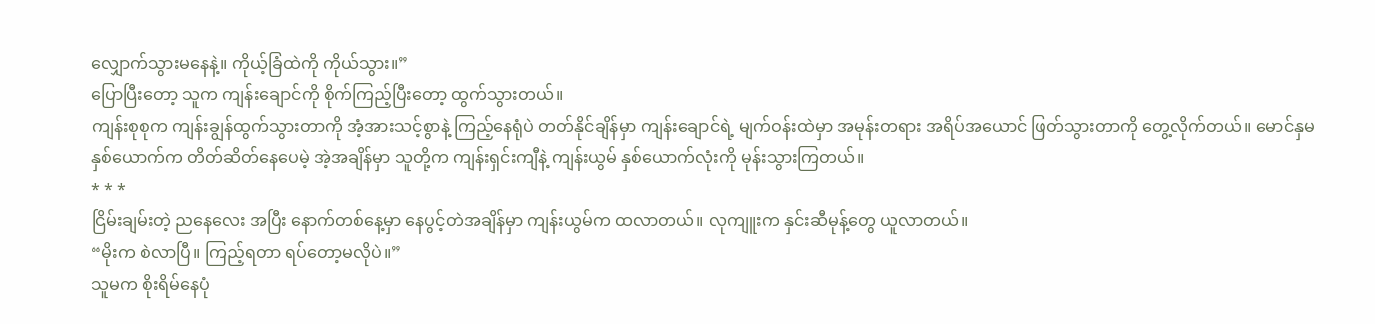လျှောက်သွားမနေနဲ့။ ကိုယ့်ခြံထဲကို ကိုယ်သွား။”
ပြောပြီးတော့ သူက ကျန်းချောင်ကို စိုက်ကြည့်ပြီးတော့ ထွက်သွားတယ်။
ကျန်းစုစုက ကျန်းချွန်ထွက်သွားတာကို အံ့အားသင့်စွာနဲ့ ကြည့်နေရုံပဲ တတ်နိုင်ချိန်မှာ ကျန်းချောင်ရဲ့ မျက်ဝန်းထဲမှာ အမုန်းတရား အရိပ်အယောင် ဖြတ်သွားတာကို တွေ့လိုက်တယ်။ မောင်နှမနှစ်ယောက်က တိတ်ဆိတ်နေပေမဲ့ အဲ့အချိန်မှာ သူတို့က ကျန်းရှင်းကျီနဲ့ ကျန်းယွမ် နှစ်ယောက်လုံးကို မုန်းသွားကြတယ်။
* * *
ငြိမ်းချမ်းတဲ့ ညနေလေး အပြီး နောက်တစ်နေ့မှာ နေပွင့်တဲအချိန်မှာ ကျန်းယွမ်က ထလာတယ်။ လုကျူးက နှင်းဆီမုန့်တွေ ယူလာတယ်။
“မိုးက စဲလာပြီ။ ကြည့်ရတာ ရပ်တော့မလိုပဲ။”
သူမက စိုးရိမ်နေပုံ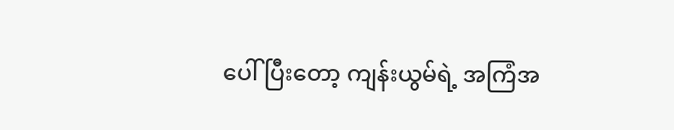ပေါ်ပြီးတော့ ကျန်းယွမ်ရဲ့ အကြံအ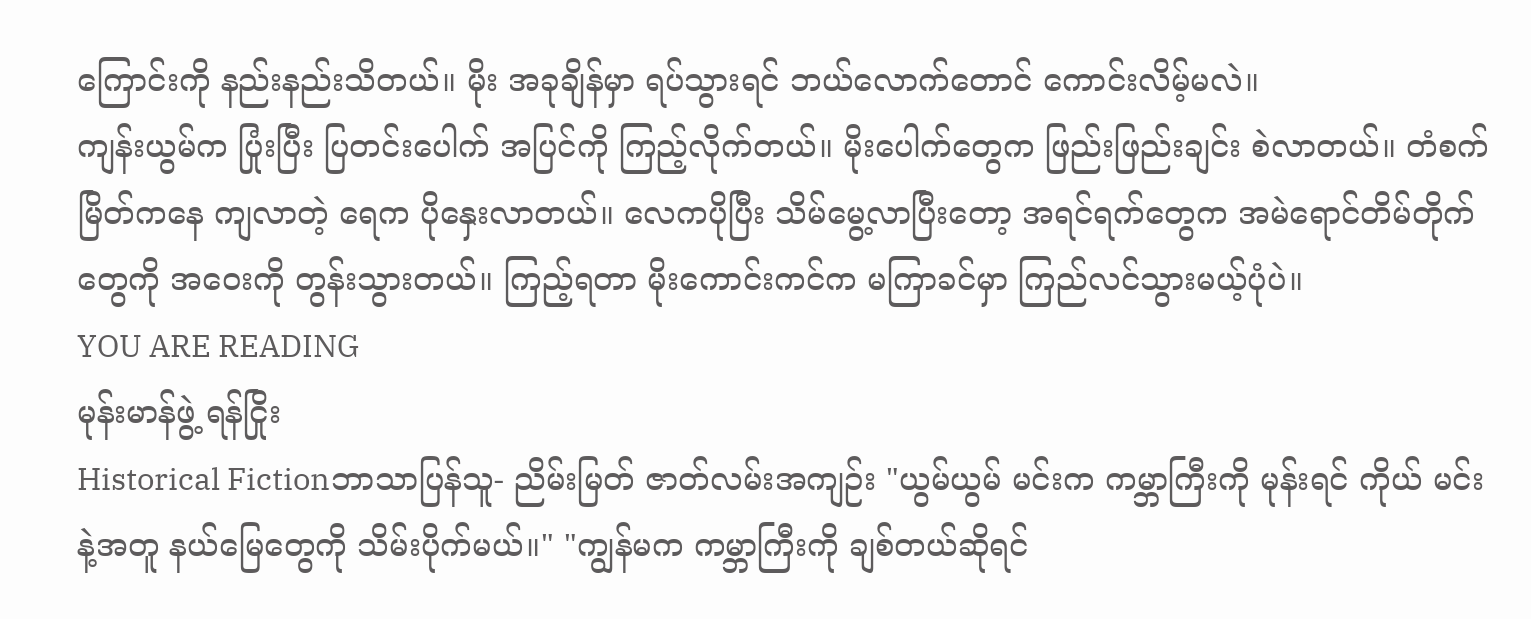ကြောင်းကို နည်းနည်းသိတယ်။ မိုး အခုချိန်မှာ ရပ်သွားရင် ဘယ်လောက်တောင် ကောင်းလိမ့်မလဲ။
ကျန်းယွမ်က ပြုံးပြီး ပြတင်းပေါက် အပြင်ကို ကြည့်လိုက်တယ်။ မိုးပေါက်တွေက ဖြည်းဖြည်းချင်း စဲလာတယ်။ တံစက်မြိတ်ကနေ ကျလာတဲ့ ရေက ပိုနှေးလာတယ်။ လေကပိုပြီး သိမ်မွေ့လာပြီးတော့ အရင်ရက်တွေက အမဲရောင်တိမ်တိုက်တွေကို အဝေးကို တွန်းသွားတယ်။ ကြည့်ရတာ မိုးကောင်းကင်က မကြာခင်မှာ ကြည်လင်သွားမယ့်ပုံပဲ။
YOU ARE READING
မုန်းမာန်ဖွဲ့ ရန်ငြိုး
Historical Fictionဘာသာပြန်သူ- ညိမ်းမြတ် ဇာတ်လမ်းအကျဉ်း "ယွမ်ယွမ် မင်းက ကမ္ဘာကြီးကို မုန်းရင် ကိုယ် မင်းနဲ့အတူ နယ်မြေတွေကို သိမ်းပိုက်မယ်။" "ကျွန်မက ကမ္ဘာကြီးကို ချစ်တယ်ဆိုရင်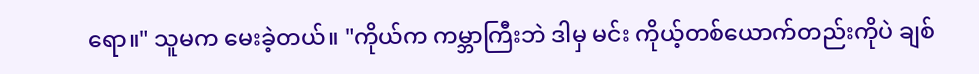ရော။" သူမက မေးခဲ့တယ်။ "ကိုယ်က ကမ္ဘာကြီးဘဲ ဒါမှ မင်း ကိုယ့်တစ်ယောက်တည်းကိုပဲ ချစ်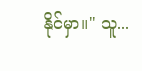နိုင်မှာ။" သူ...